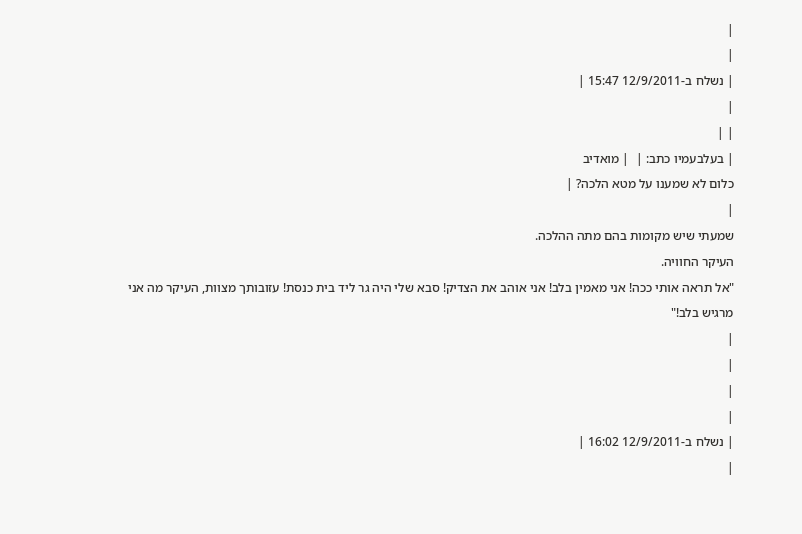|
|
| נשלח ב-12/9/2011 15:47 |
|
| |
| בעלבעמיו כתב: |  | מואדיב
כלום לא שמענו על מטא הלכה? |
|
שמעתי שיש מקומות בהם מתה ההלכה.
העיקר החוויה.
"אל תראה אותי ככה! אני מאמין בלב! אני אוהב את הצדיק! סבא שלי היה גר ליד בית כנסת! עזובותך מצוות, העיקר מה אני מרגיש בלב!"
|
|
|
|
| נשלח ב-12/9/2011 16:02 |
|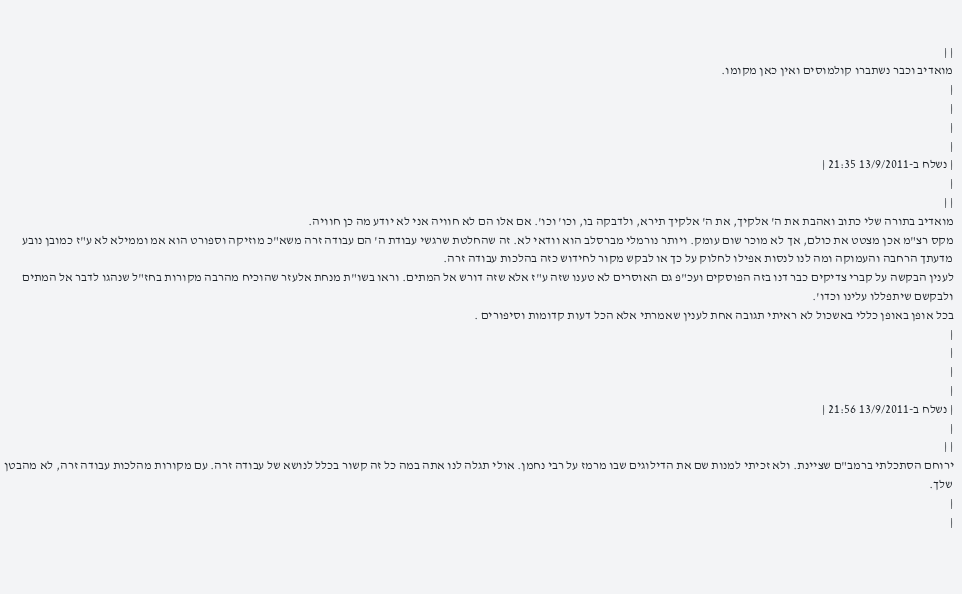| |
מואדיב וכבר נשתברו קולמוסים ואין כאן מקומו.
|
|
|
|
| נשלח ב-13/9/2011 21:35 |
|
| |
מואדיב בתורה שלי כתוב ואהבת את ה' אלקיך, את ה' אלקיך תירא, ולדבקה בו, וכו' וכו'. אם אלו הם לא חוויה אני לא יודע מה כן חוויה.
מקס רצ"מ אכן מצטט את כולם, אך לא מוכר שום עומק. ויותר נורמלי מברסלב הוא וודאי לא. זה שהחלטת שרגשי עבודת ה' הם עבודה זרה משא"כ מוזיקה וספורט הוא אמ וממילא לא ע"ז כמובן נובע מדעתך הרחבה והעמוקה ומה לנו לנסות אפילו לחלוק על כך או לבקש מקור לחידוש כזה בהלכות עבודה זרה.
לענין הבקשה על קברי צדיקים כבר דנו בזה הפוסקים ועכ"פ גם האוסרים לא טענו שזה ע"ז אלא שזה דורש אל המתים. וראו בשו"ת מנחת אלעזר שהוכיח מהרבה מקורות בחז"ל שנהגו לדבר אל המתים ולבקשם שיתפללו עלינו וכדו'.
בכל אופן באופן כללי באשכול לא ראיתי תגובה אחת לענין שאמרתי אלא הכל דעות קדומות וסיפורים .
|
|
|
|
| נשלח ב-13/9/2011 21:56 |
|
| |
ירוחם הסתכלתי ברמב"ם שציינת. ולא זכיתי למנות שם את הדילוגים שבו מרמז על רבי נחמן. אולי תגלה לנו אתה במה כל זה קשור בכלל לנושא של עבודה זרה. עם מקורות מהלכות עבודה זרה, לא מהבטן שלך.
|
|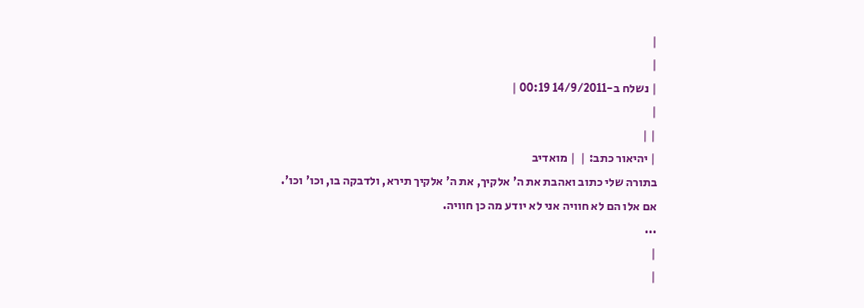|
|
| נשלח ב-14/9/2011 00:19 |
|
| |
| יהיאור כתב: |  | מואדיב
בתורה שלי כתוב ואהבת את ה' אלקיך, את ה' אלקיך תירא, ולדבקה בו, וכו' וכו'.
אם אלו הם לא חוויה אני לא יודע מה כן חוויה.
...
|
|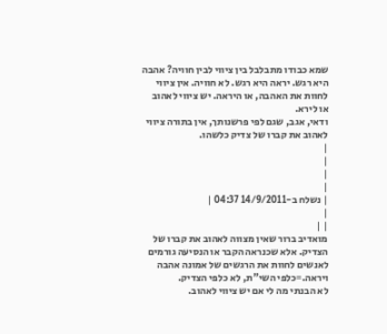שמא כבודו מתבלבל בין ציווי לבין חוויה? אהבה היא רגש. יראה היא רגש. לא חוויה. אין ציווי לחוות את האהבה, או היראה. יש ציווי לאהוב או לירא.
ודאי, אגב, שגם לפי פרשנותך, אין בתורה ציווי לאהוב את קברו של צדיק כלשהו.
|
|
|
|
| נשלח ב-14/9/2011 04:37 |
|
| |
מואדיב ברור שאין מצווה לאהוב את קברו של הצדיק. אלא שכנראה הקבר או הנסיעה גורמים לאנשים לחוות את הרגשים של אמונה אהבה ויראה.=כלפי השי"ת, לא כלפי הצדיק.
לא הבנתי מה לי אם יש ציווי לאהוב.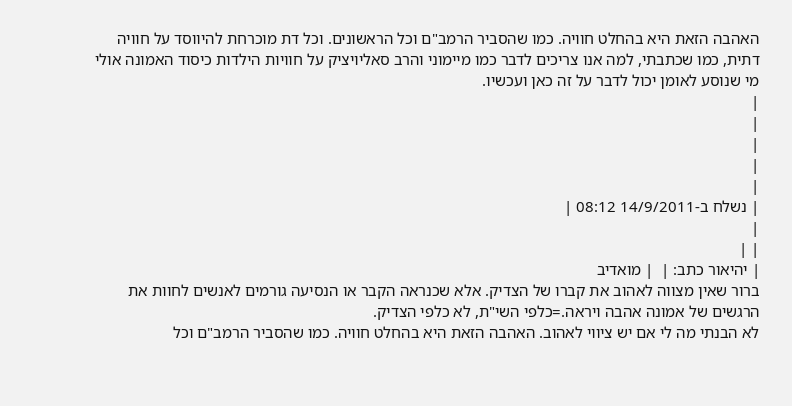האהבה הזאת היא בהחלט חוויה. כמו שהסביר הרמב"ם וכל הראשונים. וכל דת מוכרחת להיווסד על חוויה דתית, כמו שכתבתי, למה אנו צריכים לדבר כמו מיימוני והרב סאליויציק על חוויות הילדות כיסוד האמונה אולי מי שנוסע לאומן יכול לדבר על זה כאן ועכשיו.
|
|
|
|
|
| נשלח ב-14/9/2011 08:12 |
|
| |
| יהיאור כתב: |  | מואדיב
ברור שאין מצווה לאהוב את קברו של הצדיק. אלא שכנראה הקבר או הנסיעה גורמים לאנשים לחוות את הרגשים של אמונה אהבה ויראה.=כלפי השי"ת, לא כלפי הצדיק.
לא הבנתי מה לי אם יש ציווי לאהוב. האהבה הזאת היא בהחלט חוויה. כמו שהסביר הרמב"ם וכל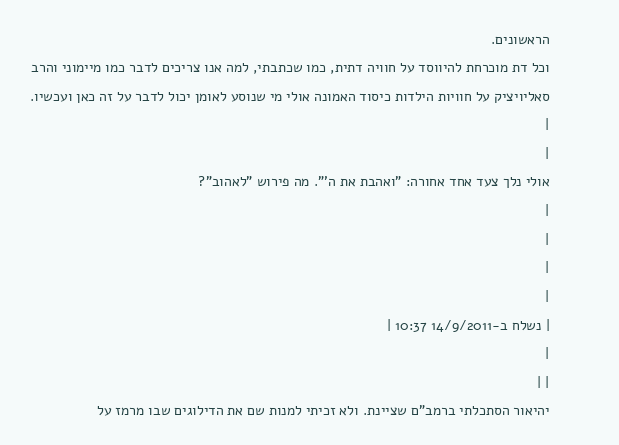הראשונים.
וכל דת מוכרחת להיווסד על חוויה דתית, כמו שכתבתי, למה אנו צריכים לדבר כמו מיימוני והרב סאליויציק על חוויות הילדות כיסוד האמונה אולי מי שנוסע לאומן יכול לדבר על זה כאן ועכשיו. |
|
אולי נלך צעד אחד אחורה: "ואהבת את ה'". מה פירוש "לאהוב"?
|
|
|
|
| נשלח ב-14/9/2011 10:37 |
|
| |
יהיאור הסתכלתי ברמב"ם שציינת. ולא זכיתי למנות שם את הדילוגים שבו מרמז על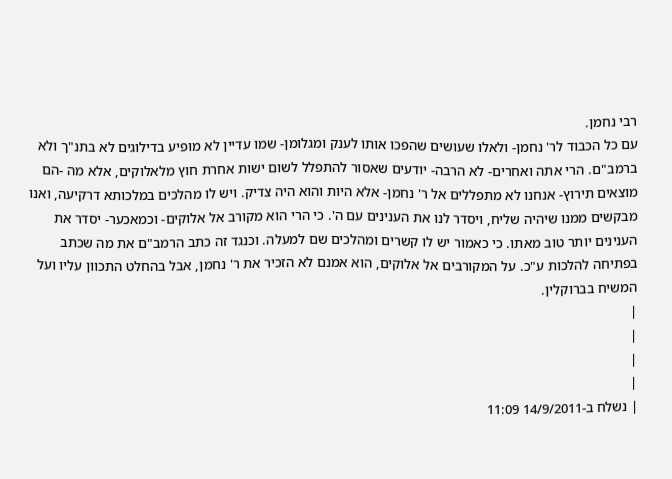רבי נחמן.
עם כל הכבוד לר' נחמן- ולאלו שעושים שהפכו אותו לענק ומגלומן- שמו עדיין לא מופיע בדילוגים לא בתנ"ך ולא ברמב"ם. הרי אתה ואחרים- לא הרבה- יודעים שאסור להתפלל לשום ישות אחרת חוץ מלאלוקים, אלא מה -הם מוצאים תירוץ- אנחנו לא מתפללים אל ר' נחמן- אלא היות והוא היה צדיק. ויש לו מהלכים במלכותא דרקיעה, ואנו מבקשים ממנו שיהיה שליח, ויסדר לנו את הענינים עם ה'. כי הרי הוא מקורב אל אלוקים- וכמאכער- יסדר את הענינים יותר טוב מאתו. כי כאמור יש לו קשרים ומהלכים שם למעלה. וכנגד זה כתב הרמב"ם את מה שכתב בפתיחה להלכות ע"כ. על המקורבים אל אלוקים, הוא אמנם לא הזכיר את ר' נחמן, אבל בהחלט התכוון עליו ועל המשיח בברוקלין.
|
|
|
|
| נשלח ב-14/9/2011 11:09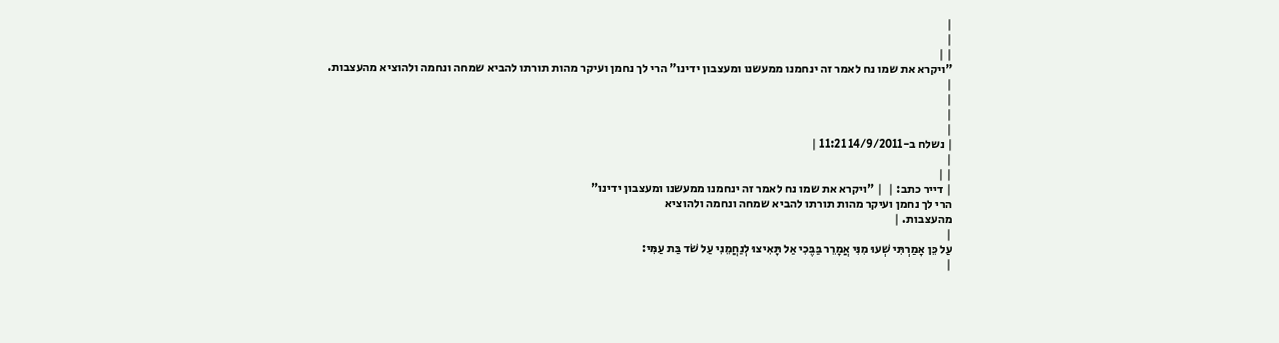|
|
| |
"ויקרא את שמו נח לאמר זה ינחמנו ממעשנו ומעצבון ידינו" הרי לך נחמן ועיקר מהות תורתו להביא שמחה ונחמה ולהוציא מהעצבות.
|
|
|
|
| נשלח ב-14/9/2011 11:21 |
|
| |
| דייר כתב: |  | "ויקרא את שמו נח לאמר זה ינחמנו ממעשנו ומעצבון ידינו"
הרי לך נחמן ועיקר מהות תורתו להביא שמחה ונחמה ולהוציא
מהעצבות. |
|
עַל כֵּן אָמַרְתִּי שְׁעוּ מִנִּי אֲמָרֵר בַּבֶּכִי אַל תָּאִיצוּ לְנַחֲמֵנִי עַל שֹׁד בַּת עַמִּי:
|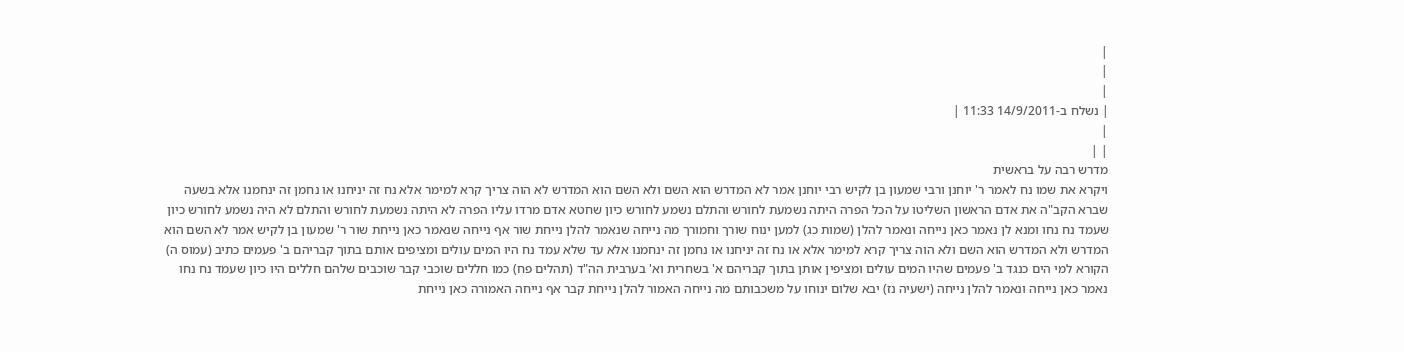|
|
|
| נשלח ב-14/9/2011 11:33 |
|
| |
מדרש רבה על בראשית
ויקרא את שמו נח לאמר ר' יוחנן ורבי שמעון בן לקיש רבי יוחנן אמר לא המדרש הוא השם ולא השם הוא המדרש לא הוה צריך קרא למימר אלא נח זה יניחנו או נחמן זה ינחמנו אלא בשעה שברא הקב"ה את אדם הראשון השליטו על הכל הפרה היתה נשמעת לחורש והתלם נשמע לחורש כיון שחטא אדם מרדו עליו הפרה לא היתה נשמעת לחורש והתלם לא היה נשמע לחורש כיון שעמד נח נחו ומנא לן נאמר כאן נייחה ונאמר להלן (שמות כג) למען ינוח שורך וחמורך מה נייחה שנאמר להלן נייחת שור אף נייחה שנאמר כאן נייחת שור ר' שמעון בן לקיש אמר לא השם הוא המדרש ולא המדרש הוא השם ולא הוה צריך קרא למימר אלא או נח זה יניחנו או נחמן זה ינחמנו אלא עד שלא עמד נח היו המים עולים ומציפים אותם בתוך קבריהם ב' פעמים כתיב (עמוס ה) הקורא למי הים כנגד ב' פעמים שהיו המים עולים ומציפין אותן בתוך קבריהם א' בשחרית וא' בערבית הה"ד (תהלים פח) כמו חללים שוכבי קבר שוכבים שלהם חללים היו כיון שעמד נח נחו נאמר כאן נייחה ונאמר להלן נייחה (ישעיה נז) יבא שלום ינוחו על משכבותם מה נייחה האמור להלן נייחת קבר אף נייחה האמורה כאן נייחת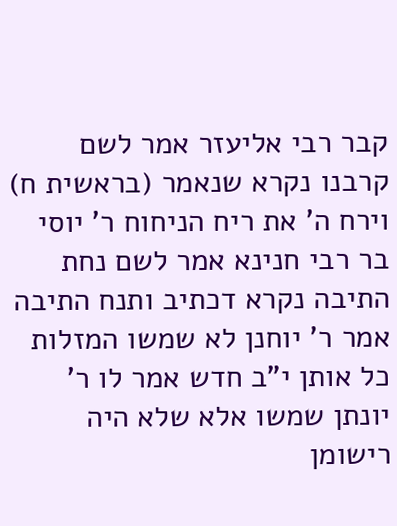קבר רבי אליעזר אמר לשם קרבנו נקרא שנאמר (בראשית ח) וירח ה' את ריח הניחוח ר' יוסי בר רבי חנינא אמר לשם נחת התיבה נקרא דכתיב ותנח התיבה אמר ר' יוחנן לא שמשו המזלות כל אותן י"ב חדש אמר לו ר' יונתן שמשו אלא שלא היה רישומן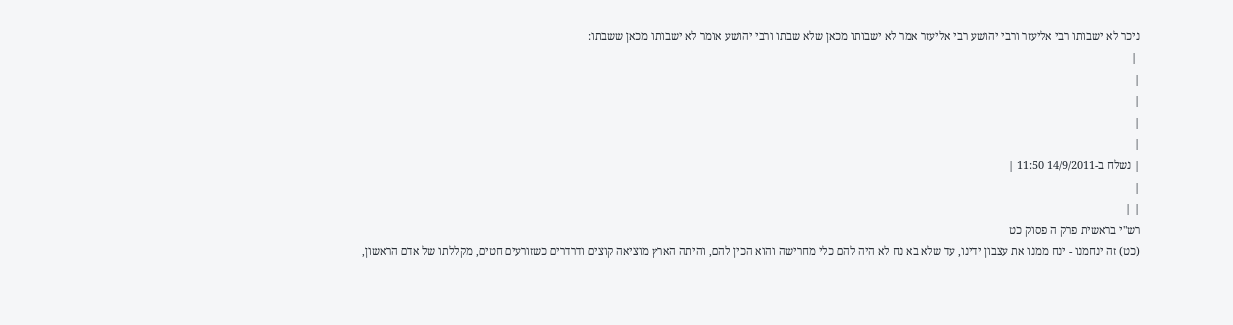ניכר לא ישבותו רבי אליעזר ורבי יהושע רבי אליעזר אמר לא ישבותו מכאן שלא שבתו ורבי יהושע אומר לא ישבותו מכאן ששבתו:
 |
|
|
|
|
| נשלח ב-14/9/2011 11:50 |
|
| |
רש"י בראשית פרק ה פסוק כט
(כט) זה ינחמנו - ינח ממנו את עצבון ידינו, עד שלא בא נח לא היה להם כלי מחרישה והוא הכין להם, והיתה הארץ מוציאה קוצים ודרדרים כשזורעים חטים, מקללתו של אדם הראשון,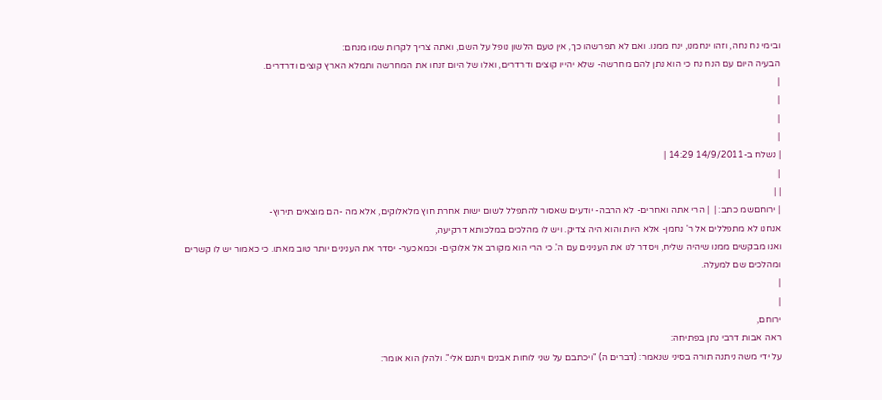ובימי נח נחה, וזהו ינחמנו, ינח ממנו. ואם לא תפרשהו כך, אין טעם הלשון נופל על השם, ואתה צריך לקרות שמו מנחם:
הבעיה היום עם הנח נח כי הוא נתן להם מחרשה- שלא יהייו קוצים ודרדרים, ואלו של היום זנחו את המחרשה ותמלא הארץ קוצים ודרדרים.
|
|
|
|
| נשלח ב-14/9/2011 14:29 |
|
| |
| ירוחםשמ כתב: |  | הרי אתה ואחרים- לא הרבה- יודעים שאסור להתפלל לשום ישות אחרת חוץ מלאלוקים, אלא מה -הם מוצאים תירוץ-
אנחנו לא מתפללים אל ר' נחמן- אלא היות והוא היה צדיק. ויש לו מהלכים במלכותא דרקיעה,
ואנו מבקשים ממנו שיהיה שליח, ויסדר לנו את הענינים עם ה'. כי הרי הוא מקורב אל אלוקים- וכמאכער- יסדר את הענינים יותר טוב מאתו. כי כאמור יש לו קשרים ומהלכים שם למעלה.
|
|
ירוחם,
ראה אבות דרבי נתן בפתיחה:
על ידי משה ניתנה תורה בסיני שנאמר: (דברים ה) "ויכתבם על שני לוחות אבנים ויתנם אלי". ולהלן הוא אומר: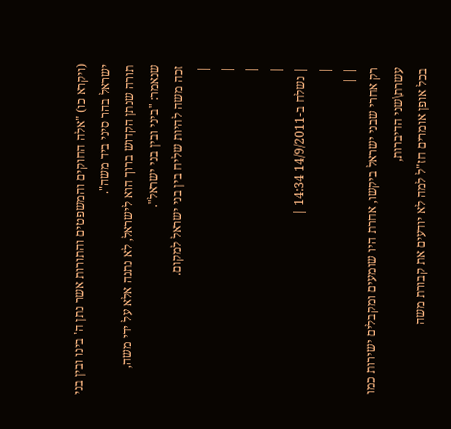(ויקרא כו) "אלה החוקים והמשפטים והתורות אשר נתן ה' בינו ובין בני ישראל בהר סיני ביד משה".
תורה שנתן הקדוש ברוך הוא לישראל, לא נתנה אלא על ידי משה,
שנאמר: "ביני ובין בני ישראל".
זכה משה להיות שליח בין בני ישראל למקום.
|
|
|
|
| נשלח ב-14/9/2011 14:34 |
|
| |
רק אחרי שבני ישראל ביקשו, אחרת היו שומעים ומקבלים ישירות כמו עשרת\שני הדיברות,
בכל אופן אומרים חז"ל למה לא יודעים את קבורת משה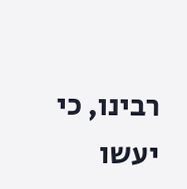רבינו, כי יעשו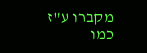מקברו ע"ז כמו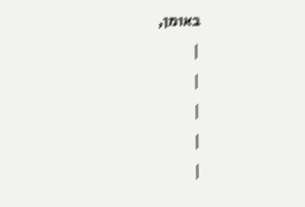באומן,
|
|
|
|
|